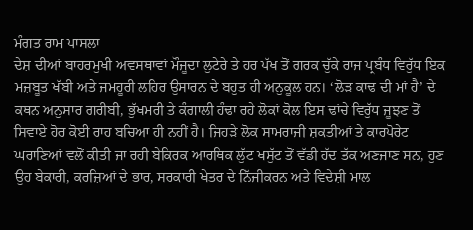ਮੰਗਤ ਰਾਮ ਪਾਸਲਾ
ਦੇਸ਼ ਦੀਆਂ ਬਾਹਰਮੁਖੀ ਅਵਸਥਾਵਾਂ ਮੌਜੂਦਾ ਲੁਟੇਰੇ ਤੇ ਹਰ ਪੱਖ ਤੋਂ ਗਰਕ ਚੁੱਕੇ ਰਾਜ ਪ੍ਰਬੰਧ ਵਿਰੁੱਧ ਇਕ ਮਜ਼ਬੂਤ ਖੱਬੀ ਅਤੇ ਜਮਹੂਰੀ ਲਹਿਰ ਉਸਾਰਨ ਦੇ ਬਹੁਤ ਹੀ ਅਨੁਕੂਲ ਹਨ। ‘ਲੋੜ ਕਾਢ ਦੀ ਮਾਂ ਹੈ’ ਦੇ ਕਥਨ ਅਨੁਸਾਰ ਗਰੀਬੀ, ਭੁੱਖਮਰੀ ਤੇ ਕੰਗਾਲੀ ਹੰਢਾ ਰਹੇ ਲੋਕਾਂ ਕੋਲ ਇਸ ਢਾਂਚੇ ਵਿਰੁੱਧ ਜੂਝਣ ਤੋਂ ਸਿਵਾਏ ਹੋਰ ਕੋਈ ਰਾਹ ਬਚਿਆ ਹੀ ਨਹੀਂ ਹੈ। ਜਿਹੜੇ ਲੋਕ ਸਾਮਰਾਜੀ ਸ਼ਕਤੀਆਂ ਤੇ ਕਾਰਪੋਰੇਟ ਘਰਾਣਿਆਂ ਵਲੋਂ ਕੀਤੀ ਜਾ ਰਹੀ ਬੇਕਿਰਕ ਆਰਥਿਕ ਲੁੱਟ ਖਸੁੱਟ ਤੋਂ ਵੱਡੀ ਹੱਦ ਤੱਕ ਅਣਜਾਣ ਸਨ, ਹੁਣ ਉਹ ਬੇਕਾਰੀ, ਕਰਜ਼ਿਆਂ ਦੇ ਭਾਰ, ਸਰਕਾਰੀ ਖੇਤਰ ਦੇ ਨਿੱਜੀਕਰਨ ਅਤੇ ਵਿਦੇਸ਼ੀ ਮਾਲ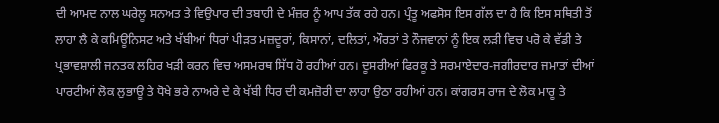ਦੀ ਆਮਦ ਨਾਲ ਘਰੇਲੂ ਸਨਅਤ ਤੇ ਵਿਉਪਾਰ ਦੀ ਤਬਾਹੀ ਦੇ ਮੰਜ਼ਰ ਨੂੰ ਆਪ ਤੱਕ ਰਹੇ ਹਨ। ਪ੍ਰੰਤੂ ਅਫਸੋਸ ਇਸ ਗੱਲ ਦਾ ਹੈ ਕਿ ਇਸ ਸਥਿਤੀ ਤੋਂ ਲਾਹਾ ਲੈ ਕੇ ਕਮਿਊਨਿਸਟ ਅਤੇ ਖੱਬੀਆਂ ਧਿਰਾਂ ਪੀੜਤ ਮਜ਼ਦੂਰਾਂ, ਕਿਸਾਨਾਂ, ਦਲਿਤਾਂ, ਔਰਤਾਂ ਤੇ ਨੌਜਵਾਨਾਂ ਨੂੰ ਇਕ ਲੜੀ ਵਿਚ ਪਰੋ ਕੇ ਵੱਡੀ ਤੇ ਪ੍ਰਭਾਵਸ਼ਾਲੀ ਜਨਤਕ ਲਹਿਰ ਖੜੀ ਕਰਨ ਵਿਚ ਅਸਮਰਥ ਸਿੱਧ ਹੋ ਰਹੀਆਂ ਹਨ। ਦੂਸਰੀਆਂ ਫਿਰਕੂ ਤੇ ਸਰਮਾਏਦਾਰ-ਜਗੀਰਦਾਰ ਜਮਾਤਾਂ ਦੀਆਂ ਪਾਰਟੀਆਂ ਲੋਕ ਲੁਭਾਊ ਤੇ ਧੋਖੇ ਭਰੇ ਨਾਅਰੇ ਦੇ ਕੇ ਖੱਬੀ ਧਿਰ ਦੀ ਕਮਜ਼ੋਰੀ ਦਾ ਲਾਹਾ ਉਠਾ ਰਹੀਆਂ ਹਨ। ਕਾਂਗਰਸ ਰਾਜ ਦੇ ਲੋਕ ਮਾਰੂ ਤੇ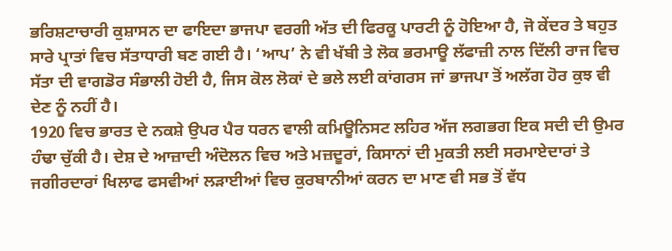ਭਰਿਸ਼ਟਾਚਾਰੀ ਕੁਸ਼ਾਸਨ ਦਾ ਫਾਇਦਾ ਭਾਜਪਾ ਵਰਗੀ ਅੱਤ ਦੀ ਫਿਰਕੂ ਪਾਰਟੀ ਨੂੰ ਹੋਇਆ ਹੈ, ਜੋ ਕੇਂਦਰ ਤੇ ਬਹੁਤ ਸਾਰੇ ਪ੍ਰਾਤਾਂ ਵਿਚ ਸੱਤਾਧਾਰੀ ਬਣ ਗਈ ਹੈ। ‘ਆਪ’ ਨੇ ਵੀ ਖੱਬੀ ਤੇ ਲੋਕ ਭਰਮਾਊ ਲੱਫਾਜ਼ੀ ਨਾਲ ਦਿੱਲੀ ਰਾਜ ਵਿਚ ਸੱਤਾ ਦੀ ਵਾਗਡੋਰ ਸੰਭਾਲੀ ਹੋਈ ਹੈ, ਜਿਸ ਕੋਲ ਲੋਕਾਂ ਦੇ ਭਲੇ ਲਈ ਕਾਂਗਰਸ ਜਾਂ ਭਾਜਪਾ ਤੋਂ ਅਲੱਗ ਹੋਰ ਕੁਝ ਵੀ ਦੇਣ ਨੂੰ ਨਹੀਂ ਹੈ।
1920 ਵਿਚ ਭਾਰਤ ਦੇ ਨਕਸ਼ੇ ਉਪਰ ਪੈਰ ਧਰਨ ਵਾਲੀ ਕਮਿਊਨਿਸਟ ਲਹਿਰ ਅੱਜ ਲਗਭਗ ਇਕ ਸਦੀ ਦੀ ਉਮਰ ਹੰਢਾ ਚੁੱਕੀ ਹੈ। ਦੇਸ਼ ਦੇ ਆਜ਼ਾਦੀ ਅੰਦੋਲਨ ਵਿਚ ਅਤੇ ਮਜ਼ਦੂਰਾਂ, ਕਿਸਾਨਾਂ ਦੀ ਮੁਕਤੀ ਲਈ ਸਰਮਾਏਦਾਰਾਂ ਤੇ ਜਗੀਰਦਾਰਾਂ ਖਿਲਾਫ ਫਸਵੀਆਂ ਲੜਾਈਆਂ ਵਿਚ ਕੁਰਬਾਨੀਆਂ ਕਰਨ ਦਾ ਮਾਣ ਵੀ ਸਭ ਤੋਂ ਵੱਧ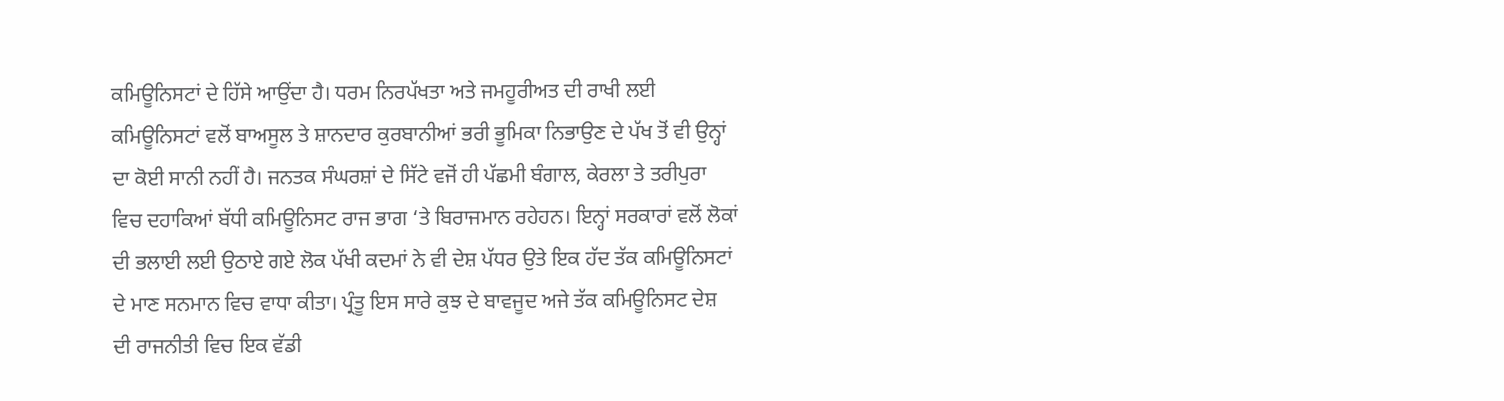ਕਮਿਊਨਿਸਟਾਂ ਦੇ ਹਿੱਸੇ ਆਉਂਦਾ ਹੈ। ਧਰਮ ਨਿਰਪੱਖਤਾ ਅਤੇ ਜਮਹੂਰੀਅਤ ਦੀ ਰਾਖੀ ਲਈ ਕਮਿਊਨਿਸਟਾਂ ਵਲੋਂ ਬਾਅਸੂਲ ਤੇ ਸ਼ਾਨਦਾਰ ਕੁਰਬਾਨੀਆਂ ਭਰੀ ਭੂਮਿਕਾ ਨਿਭਾਉਣ ਦੇ ਪੱਖ ਤੋਂ ਵੀ ਉਨ੍ਹਾਂ ਦਾ ਕੋਈ ਸਾਨੀ ਨਹੀਂ ਹੈ। ਜਨਤਕ ਸੰਘਰਸ਼ਾਂ ਦੇ ਸਿੱਟੇ ਵਜੋਂ ਹੀ ਪੱਛਮੀ ਬੰਗਾਲ, ਕੇਰਲਾ ਤੇ ਤਰੀਪੁਰਾ ਵਿਚ ਦਹਾਕਿਆਂ ਬੱਧੀ ਕਮਿਊਨਿਸਟ ਰਾਜ ਭਾਗ ‘ਤੇ ਬਿਰਾਜਮਾਨ ਰਹੇਹਨ। ਇਨ੍ਹਾਂ ਸਰਕਾਰਾਂ ਵਲੋਂ ਲੋਕਾਂ ਦੀ ਭਲਾਈ ਲਈ ਉਠਾਏ ਗਏ ਲੋਕ ਪੱਖੀ ਕਦਮਾਂ ਨੇ ਵੀ ਦੇਸ਼ ਪੱਧਰ ਉਤੇ ਇਕ ਹੱਦ ਤੱਕ ਕਮਿਊਨਿਸਟਾਂ ਦੇ ਮਾਣ ਸਨਮਾਨ ਵਿਚ ਵਾਧਾ ਕੀਤਾ। ਪ੍ਰੰਤੂ ਇਸ ਸਾਰੇ ਕੁਝ ਦੇ ਬਾਵਜੂਦ ਅਜੇ ਤੱਕ ਕਮਿਊਨਿਸਟ ਦੇਸ਼ ਦੀ ਰਾਜਨੀਤੀ ਵਿਚ ਇਕ ਵੱਡੀ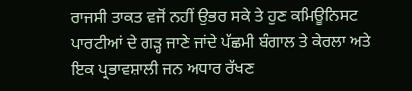ਰਾਜਸੀ ਤਾਕਤ ਵਜੋਂ ਨਹੀਂ ਉਭਰ ਸਕੇ ਤੇ ਹੁਣ ਕਮਿਊਨਿਸਟ ਪਾਰਟੀਆਂ ਦੇ ਗੜ੍ਹ ਜਾਣੇ ਜਾਂਦੇ ਪੱਛਮੀ ਬੰਗਾਲ ਤੇ ਕੇਰਲਾ ਅਤੇ ਇਕ ਪ੍ਰਭਾਵਸ਼ਾਲੀ ਜਨ ਅਧਾਰ ਰੱਖਣ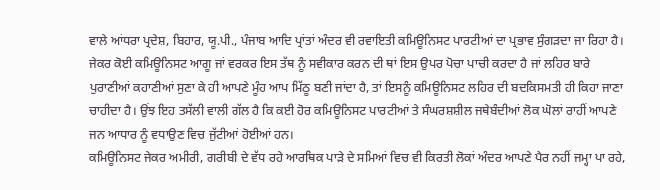ਵਾਲੇ ਆਂਧਰਾ ਪ੍ਰਦੇਸ਼, ਬਿਹਾਰ, ਯੂ.ਪੀ., ਪੰਜਾਬ ਆਦਿ ਪ੍ਰਾਂਤਾਂ ਅੰਦਰ ਵੀ ਰਵਾਇਤੀ ਕਮਿਊਨਿਸਟ ਪਾਰਟੀਆਂ ਦਾ ਪ੍ਰਭਾਵ ਸੁੰਗੜਦਾ ਜਾ ਰਿਹਾ ਹੈ। ਜੇਕਰ ਕੋਈ ਕਮਿਊਨਿਸਟ ਆਗੂ ਜਾਂ ਵਰਕਰ ਇਸ ਤੱਥ ਨੂੰ ਸਵੀਕਾਰ ਕਰਨ ਦੀ ਥਾਂ ਇਸ ਉਪਰ ਪੋਚਾ ਪਾਚੀ ਕਰਦਾ ਹੈ ਜਾਂ ਲਹਿਰ ਬਾਰੇ ਪੁਰਾਣੀਆਂ ਕਹਾਣੀਆਂ ਸੁਣਾ ਕੇ ਹੀ ਆਪਣੇ ਮੂੰਹ ਆਪ ਮਿੱਠੂ ਬਣੀ ਜਾਂਦਾ ਹੈ, ਤਾਂ ਇਸਨੂੰ ਕਮਿਊਨਿਸਟ ਲਹਿਰ ਦੀ ਬਦਕਿਸਮਤੀ ਹੀ ਕਿਹਾ ਜਾਣਾ ਚਾਹੀਦਾ ਹੈ। ਉਂਝ ਇਹ ਤਸੱਲੀ ਵਾਲੀ ਗੱਲ ਹੈ ਕਿ ਕਈ ਹੋਰ ਕਮਿਊਨਿਸਟ ਪਾਰਟੀਆਂ ਤੇ ਸੰਘਰਸ਼ਸ਼ੀਲ ਜਥੇਬੰਦੀਆਂ ਲੋਕ ਘੋਲਾਂ ਰਾਹੀਂ ਆਪਣੇ ਜਨ ਆਧਾਰ ਨੂੰ ਵਧਾਉਣ ਵਿਚ ਜੁੱਟੀਆਂ ਹੋਈਆਂ ਹਨ।
ਕਮਿਊਨਿਸਟ ਜੇਕਰ ਅਮੀਰੀ, ਗਰੀਬੀ ਦੇ ਵੱਧ ਰਹੇ ਆਰਥਿਕ ਪਾੜੇ ਦੇ ਸਮਿਆਂ ਵਿਚ ਵੀ ਕਿਰਤੀ ਲੋਕਾਂ ਅੰਦਰ ਆਪਣੇ ਪੈਰ ਨਹੀਂ ਜਮ੍ਹਾ ਪਾ ਰਹੇ,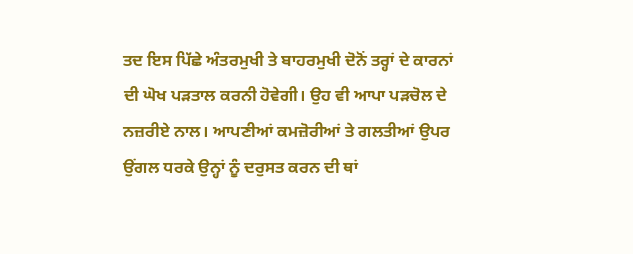ਤਦ ਇਸ ਪਿੱਛੇ ਅੰਤਰਮੁਖੀ ਤੇ ਬਾਹਰਮੁਖੀ ਦੋਨੋਂ ਤਰ੍ਹਾਂ ਦੇ ਕਾਰਨਾਂ ਦੀ ਘੋਖ ਪੜਤਾਲ ਕਰਨੀ ਹੋਵੇਗੀ। ਉਹ ਵੀ ਆਪਾ ਪੜਚੋਲ ਦੇ ਨਜ਼ਰੀਏ ਨਾਲ। ਆਪਣੀਆਂ ਕਮਜ਼ੋਰੀਆਂ ਤੇ ਗਲਤੀਆਂ ਉਪਰ ਉਂਗਲ ਧਰਕੇ ਉਨ੍ਹਾਂ ਨੂੰ ਦਰੁਸਤ ਕਰਨ ਦੀ ਥਾਂ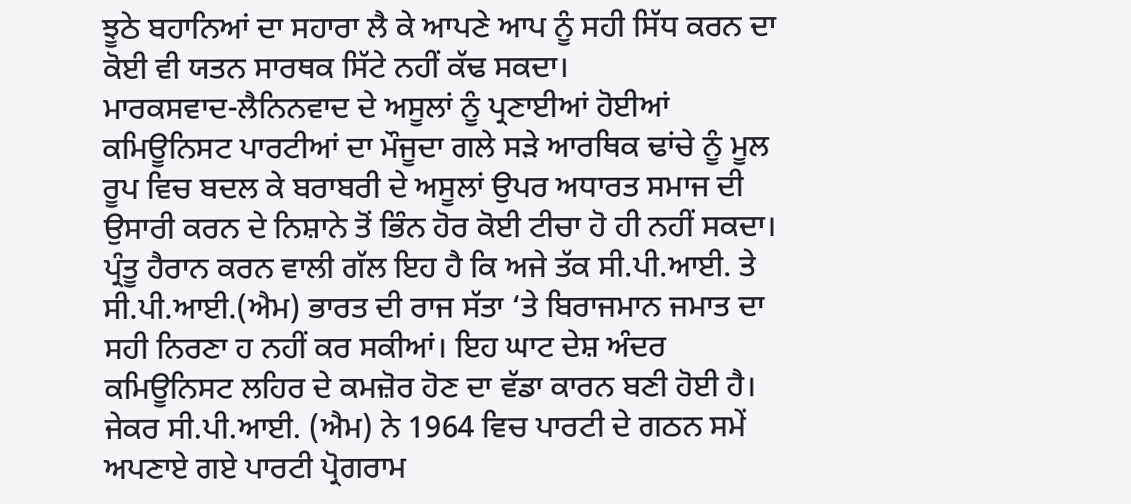ਝੂਠੇ ਬਹਾਨਿਆਂ ਦਾ ਸਹਾਰਾ ਲੈ ਕੇ ਆਪਣੇ ਆਪ ਨੂੰ ਸਹੀ ਸਿੱਧ ਕਰਨ ਦਾ ਕੋਈ ਵੀ ਯਤਨ ਸਾਰਥਕ ਸਿੱਟੇ ਨਹੀਂ ਕੱਢ ਸਕਦਾ।
ਮਾਰਕਸਵਾਦ-ਲੈਨਿਨਵਾਦ ਦੇ ਅਸੂਲਾਂ ਨੂੰ ਪ੍ਰਣਾਈਆਂ ਹੋਈਆਂ ਕਮਿਊਨਿਸਟ ਪਾਰਟੀਆਂ ਦਾ ਮੌਜੂਦਾ ਗਲੇ ਸੜੇ ਆਰਥਿਕ ਢਾਂਚੇ ਨੂੰ ਮੂਲ ਰੂਪ ਵਿਚ ਬਦਲ ਕੇ ਬਰਾਬਰੀ ਦੇ ਅਸੂਲਾਂ ਉਪਰ ਅਧਾਰਤ ਸਮਾਜ ਦੀ ਉਸਾਰੀ ਕਰਨ ਦੇ ਨਿਸ਼ਾਨੇ ਤੋਂ ਭਿੰਨ ਹੋਰ ਕੋਈ ਟੀਚਾ ਹੋ ਹੀ ਨਹੀਂ ਸਕਦਾ। ਪ੍ਰੰਤੂ ਹੈਰਾਨ ਕਰਨ ਵਾਲੀ ਗੱਲ ਇਹ ਹੈ ਕਿ ਅਜੇ ਤੱਕ ਸੀ.ਪੀ.ਆਈ. ਤੇ ਸੀ.ਪੀ.ਆਈ.(ਐਮ) ਭਾਰਤ ਦੀ ਰਾਜ ਸੱਤਾ ‘ਤੇ ਬਿਰਾਜਮਾਨ ਜਮਾਤ ਦਾ ਸਹੀ ਨਿਰਣਾ ਹ ਨਹੀਂ ਕਰ ਸਕੀਆਂ। ਇਹ ਘਾਟ ਦੇਸ਼ ਅੰਦਰ ਕਮਿਊਨਿਸਟ ਲਹਿਰ ਦੇ ਕਮਜ਼ੋਰ ਹੋਣ ਦਾ ਵੱਡਾ ਕਾਰਨ ਬਣੀ ਹੋਈ ਹੈ। ਜੇਕਰ ਸੀ.ਪੀ.ਆਈ. (ਐਮ) ਨੇ 1964 ਵਿਚ ਪਾਰਟੀ ਦੇ ਗਠਨ ਸਮੇਂ ਅਪਣਾਏ ਗਏ ਪਾਰਟੀ ਪ੍ਰੋਗਰਾਮ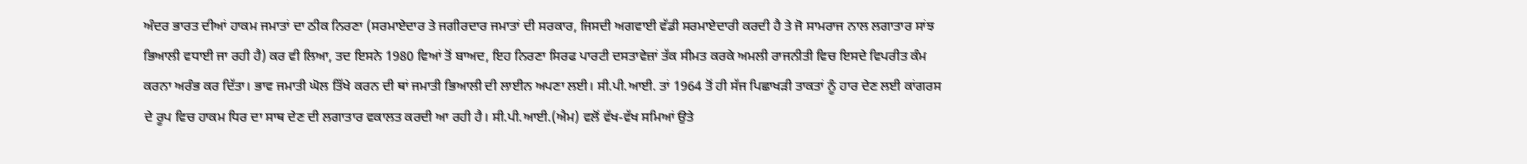ਅੰਦਰ ਭਾਰਤ ਦੀਆਂ ਹਾਕਮ ਜਮਾਤਾਂ ਦਾ ਠੀਕ ਨਿਰਣਾ (ਸਰਮਾਏਦਾਰ ਤੇ ਜਗੀਰਦਾਰ ਜਮਾਤਾਂ ਦੀ ਸਰਕਾਰ, ਜਿਸਦੀ ਅਗਵਾਈ ਵੱਡੀ ਸਰਮਾਏਦਾਰੀ ਕਰਦੀ ਹੈ ਤੇ ਜੋ ਸਾਮਰਾਜ ਨਾਲ ਲਗਾਤਾਰ ਸਾਂਝ ਭਿਆਲੀ ਵਧਾਈ ਜਾ ਰਹੀ ਹੈ) ਕਰ ਵੀ ਲਿਆ, ਤਦ ਇਸਨੇ 1980 ਵਿਆਂ ਤੋਂ ਬਾਅਦ, ਇਹ ਨਿਰਣਾ ਸਿਰਫ ਪਾਰਟੀ ਦਸਤਾਵੇਜ਼ਾਂ ਤੱਕ ਸੀਮਤ ਕਰਕੇ ਅਮਲੀ ਰਾਜਨੀਤੀ ਵਿਚ ਇਸਦੇ ਵਿਪਰੀਤ ਕੰਮ ਕਰਨਾ ਅਰੰਭ ਕਰ ਦਿੱਤਾ। ਭਾਵ ਜਮਾਤੀ ਘੋਲ ਤਿੱਖੇ ਕਰਨ ਦੀ ਥਾਂ ਜਮਾਤੀ ਭਿਆਲੀ ਦੀ ਲਾਈਨ ਅਪਣਾ ਲਈ। ਸੀ.ਪੀ.ਆਈ. ਤਾਂ 1964 ਤੋਂ ਹੀ ਸੱਜ ਪਿਛਾਖੜੀ ਤਾਕਤਾਂ ਨੂੰ ਹਾਰ ਦੇਣ ਲਈ ਕਾਂਗਰਸ ਦੇ ਰੂਪ ਵਿਚ ਹਾਕਮ ਧਿਰ ਦਾ ਸਾਥ ਦੇਣ ਦੀ ਲਗਾਤਾਰ ਵਕਾਲਤ ਕਰਦੀ ਆ ਰਹੀ ਹੈ। ਸੀ.ਪੀ.ਆਈ.(ਐਮ) ਵਲੋਂ ਵੱਖ-ਵੱਖ ਸਮਿਆਂ ਉਤੇ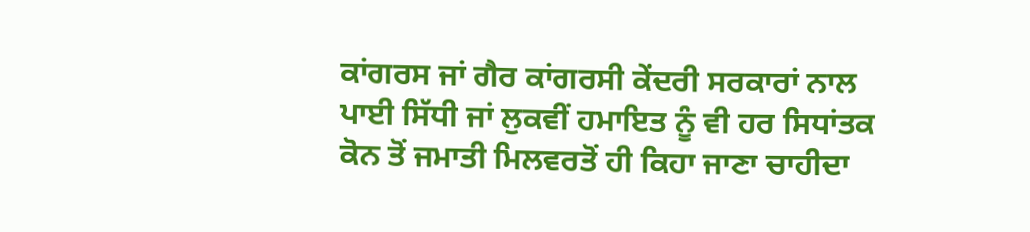ਕਾਂਗਰਸ ਜਾਂ ਗੈਰ ਕਾਂਗਰਸੀ ਕੇਂਦਰੀ ਸਰਕਾਰਾਂ ਨਾਲ ਪਾਈ ਸਿੱਧੀ ਜਾਂ ਲੁਕਵੀਂ ਹਮਾਇਤ ਨੂੰ ਵੀ ਹਰ ਸਿਧਾਂਤਕ ਕੋਨ ਤੋਂ ਜਮਾਤੀ ਮਿਲਵਰਤੋਂ ਹੀ ਕਿਹਾ ਜਾਣਾ ਚਾਹੀਦਾ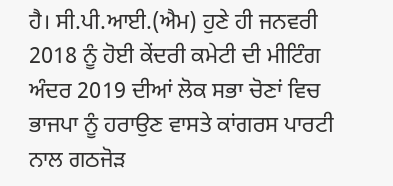ਹੈ। ਸੀ.ਪੀ.ਆਈ.(ਐਮ) ਹੁਣੇ ਹੀ ਜਨਵਰੀ 2018 ਨੂੰ ਹੋਈ ਕੇਂਦਰੀ ਕਮੇਟੀ ਦੀ ਮੀਟਿੰਗ ਅੰਦਰ 2019 ਦੀਆਂ ਲੋਕ ਸਭਾ ਚੋਣਾਂ ਵਿਚ ਭਾਜਪਾ ਨੂੰ ਹਰਾਉਣ ਵਾਸਤੇ ਕਾਂਗਰਸ ਪਾਰਟੀ ਨਾਲ ਗਠਜੋੜ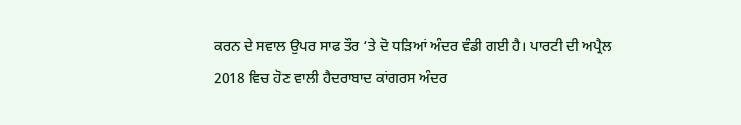ਕਰਨ ਦੇ ਸਵਾਲ ਉਪਰ ਸਾਫ ਤੌਰ ‘ਤੇ ਦੋ ਧੜਿਆਂ ਅੰਦਰ ਵੰਡੀ ਗਈ ਹੈ। ਪਾਰਟੀ ਦੀ ਅਪ੍ਰੈਲ 2018 ਵਿਚ ਹੋਣ ਵਾਲੀ ਹੈਦਰਾਬਾਦ ਕਾਂਗਰਸ ਅੰਦਰ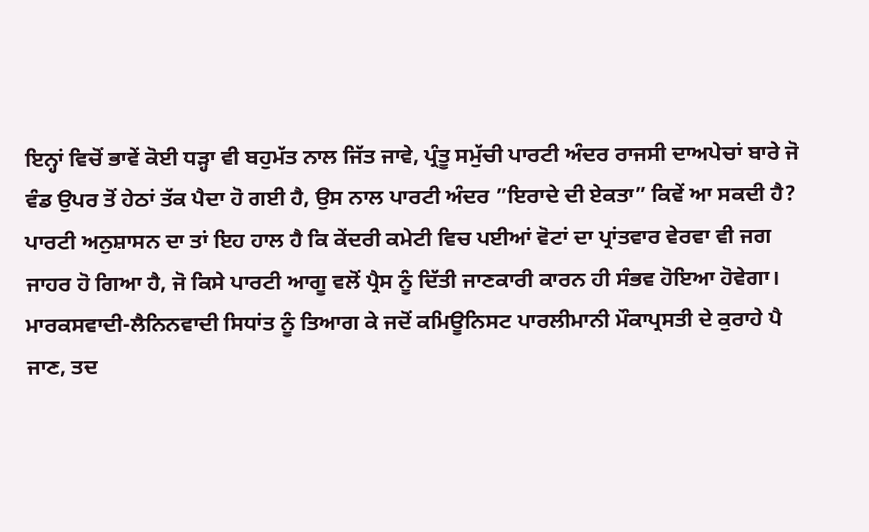ਇਨ੍ਹਾਂ ਵਿਚੋਂ ਭਾਵੇਂ ਕੋਈ ਧੜ੍ਹਾ ਵੀ ਬਹੁਮੱਤ ਨਾਲ ਜਿੱਤ ਜਾਵੇ, ਪ੍ਰੰਤੂ ਸਮੁੱਚੀ ਪਾਰਟੀ ਅੰਦਰ ਰਾਜਸੀ ਦਾਅਪੇਚਾਂ ਬਾਰੇ ਜੋ ਵੰਡ ਉਪਰ ਤੋਂ ਹੇਠਾਂ ਤੱਕ ਪੈਦਾ ਹੋ ਗਈ ਹੈ, ਉਸ ਨਾਲ ਪਾਰਟੀ ਅੰਦਰ ”ਇਰਾਦੇ ਦੀ ਏਕਤਾ” ਕਿਵੇਂ ਆ ਸਕਦੀ ਹੈ? ਪਾਰਟੀ ਅਨੁਸ਼ਾਸਨ ਦਾ ਤਾਂ ਇਹ ਹਾਲ ਹੈ ਕਿ ਕੇਂਦਰੀ ਕਮੇਟੀ ਵਿਚ ਪਈਆਂ ਵੋਟਾਂ ਦਾ ਪ੍ਰਾਂਤਵਾਰ ਵੇਰਵਾ ਵੀ ਜਗ ਜਾਹਰ ਹੋ ਗਿਆ ਹੈ, ਜੋ ਕਿਸੇ ਪਾਰਟੀ ਆਗੂ ਵਲੋਂ ਪ੍ਰੈਸ ਨੂੰ ਦਿੱਤੀ ਜਾਣਕਾਰੀ ਕਾਰਨ ਹੀ ਸੰਭਵ ਹੋਇਆ ਹੋਵੇਗਾ। ਮਾਰਕਸਵਾਦੀ-ਲੈਨਿਨਵਾਦੀ ਸਿਧਾਂਤ ਨੂੰ ਤਿਆਗ ਕੇ ਜਦੋਂ ਕਮਿਊਨਿਸਟ ਪਾਰਲੀਮਾਨੀ ਮੌਕਾਪ੍ਰਸਤੀ ਦੇ ਕੁਰਾਹੇ ਪੈ ਜਾਣ, ਤਦ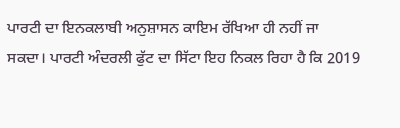ਪਾਰਟੀ ਦਾ ਇਨਕਲਾਬੀ ਅਨੁਸ਼ਾਸਨ ਕਾਇਮ ਰੱਖਿਆ ਹੀ ਨਹੀਂ ਜਾ ਸਕਦਾ। ਪਾਰਟੀ ਅੰਦਰਲੀ ਫੁੱਟ ਦਾ ਸਿੱਟਾ ਇਹ ਨਿਕਲ ਰਿਹਾ ਹੈ ਕਿ 2019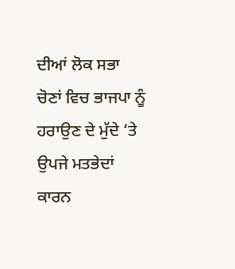ਦੀਆਂ ਲੋਕ ਸਭਾ ਚੋਣਾਂ ਵਿਚ ਭਾਜਪਾ ਨੂੰ ਹਰਾਉਣ ਦੇ ਮੁੱਦੇ ‘ਤੇ ਉਪਜੇ ਮਤਭੇਦਾਂ ਕਾਰਨ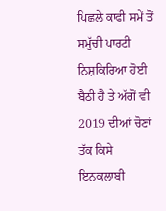ਪਿਛਲੇ ਕਾਫੀ ਸਮੇਂ ਤੋਂ ਸਮੁੱਚੀ ਪਾਰਟੀ ਨਿਸ਼ਕਿਰਿਆ ਹੋਈ ਬੈਠੀ ਹੈ ਤੇ ਅੱਗੋਂ ਵੀ 2019 ਦੀਆਂ ਚੋਣਾਂ ਤੱਕ ਕਿਸੇ ਇਨਕਲਾਬੀ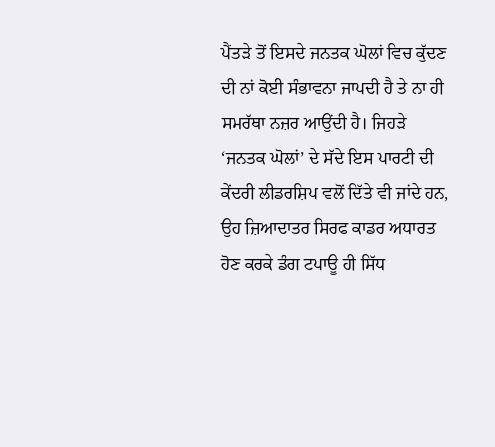ਪੈਂਤੜੇ ਤੋਂ ਇਸਦੇ ਜਨਤਕ ਘੋਲਾਂ ਵਿਚ ਕੁੱਦਣ ਦੀ ਨਾਂ ਕੋਈ ਸੰਭਾਵਨਾ ਜਾਪਦੀ ਹੈ ਤੇ ਨਾ ਹੀ ਸਮਰੱਥਾ ਨਜ਼ਰ ਆਉਂਦੀ ਹੈ। ਜਿਹੜੇ ‘ਜਨਤਕ ਘੋਲਾਂ’ ਦੇ ਸੱਦੇ ਇਸ ਪਾਰਟੀ ਦੀ ਕੇਂਦਰੀ ਲੀਡਰਸ਼ਿਪ ਵਲੋਂ ਦਿੱਤੇ ਵੀ ਜਾਂਦੇ ਹਨ, ਉਹ ਜ਼ਿਆਦਾਤਰ ਸਿਰਫ ਕਾਡਰ ਅਧਾਰਤ ਹੋਣ ਕਰਕੇ ਡੰਗ ਟਪਾਊ ਹੀ ਸਿੱਧ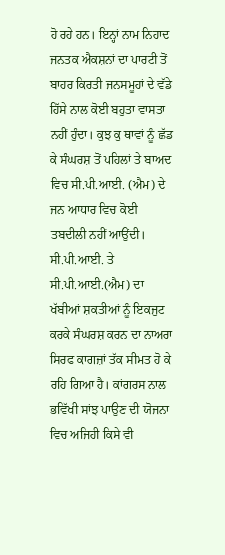ਹੋ ਰਹੇ ਹਨ। ਇਨ੍ਹਾਂ ਨਾਮ ਨਿਹਾਦ ਜਨਤਕ ਐਕਸ਼ਨਾਂ ਦਾ ਪਾਰਟੀ ਤੋਂ ਬਾਹਰ ਕਿਰਤੀ ਜਨਸਮੂਹਾਂ ਦੇ ਵੱਡੇ ਹਿੱਸੇ ਨਾਲ ਕੋਈ ਬਹੁਤਾ ਵਾਸਤਾ ਨਹੀਂ ਹੁੰਦਾ। ਕੁਝ ਕੁ ਥਾਵਾਂ ਨੂੰ ਛੱਡ ਕੇ ਸੰਘਰਸ਼ ਤੋਂ ਪਹਿਲਾਂ ਤੇ ਬਾਅਦ ਵਿਚ ਸੀ.ਪੀ.ਆਈ. (ਐਮ) ਦੇ ਜਨ ਆਧਾਰ ਵਿਚ ਕੋਈ ਤਬਦੀਲੀ ਨਹੀਂ ਆਉਂਦੀ।
ਸੀ.ਪੀ.ਆਈ. ਤੇ ਸੀ.ਪੀ.ਆਈ.(ਐਮ) ਦਾ ਖੱਬੀਆਂ ਸ਼ਕਤੀਆਂ ਨੂੰ ਇਕਜੁਟ ਕਰਕੇ ਸੰਘਰਸ਼ ਕਰਨ ਦਾ ਨਾਅਰਾ ਸਿਰਫ ਕਾਗਜ਼ਾਂ ਤੱਕ ਸੀਮਤ ਹੋ ਕੇ ਰਹਿ ਗਿਆ ਹੈ। ਕਾਂਗਰਸ ਨਾਲ ਭਵਿੱਖੀ ਸਾਂਝ ਪਾਉਣ ਦੀ ਯੋਜਨਾ ਵਿਚ ਅਜਿਹੀ ਕਿਸੇ ਵੀ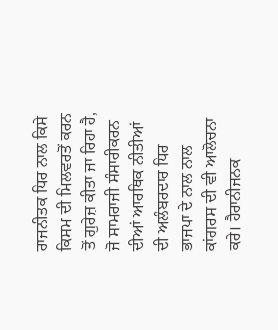ਰਾਜਨੀਤਕ ਧਿਰ ਨਾਲ ਕਿਸੇ ਕਿਸਮ ਦੀ ਮਿਲਵਰਤੋਂ ਕਰਨ ਤੋਂ ਗੁਰੇਜ਼ ਕੀਤਾ ਜਾ ਰਿਹਾ ਹੈ, ਜੋ ਸਾਮਰਾਜੀ ਸੰਸਾਰੀਕਰਨ ਦੀਆਂ ਆਰਥਿਕ ਨੀਤੀਆਂ ਦੀ ਅਲੰਬਰਦਾਰ ਧਿਰ ਭਾਜਪਾ ਦੇ ਨਾਲ ਨਾਲ ਕਾਂਗਰਸ ਦੀ ਵੀ ਆਲੋਚਨਾ ਕਰੇ। ਹੈਰਾਨੀਜਨਕ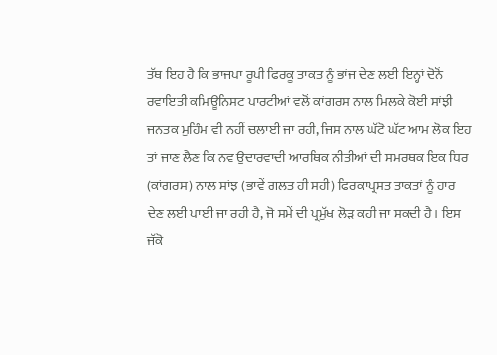ਤੱਥ ਇਹ ਹੈ ਕਿ ਭਾਜਪਾ ਰੂਪੀ ਫਿਰਕੂ ਤਾਕਤ ਨੂੰ ਭਾਂਜ ਦੇਣ ਲਈ ਇਨ੍ਹਾਂ ਦੋਨੋਂ ਰਵਾਇਤੀ ਕਮਿਊਨਿਸਟ ਪਾਰਟੀਆਂ ਵਲੋਂ ਕਾਂਗਰਸ ਨਾਲ ਮਿਲਕੇ ਕੋਈ ਸਾਂਝੀ ਜਨਤਕ ਮੁਹਿੰਮ ਵੀ ਨਹੀਂ ਚਲਾਈ ਜਾ ਰਹੀ, ਜਿਸ ਨਾਲ ਘੱਟੋ ਘੱਟ ਆਮ ਲੋਕ ਇਹ ਤਾਂ ਜਾਣ ਲੈਣ ਕਿ ਨਵ ਉਦਾਰਵਾਦੀ ਆਰਥਿਕ ਨੀਤੀਆਂ ਦੀ ਸਮਰਥਕ ਇਕ ਧਿਰ (ਕਾਂਗਰਸ) ਨਾਲ ਸਾਂਝ (ਭਾਵੇਂ ਗਲਤ ਹੀ ਸਹੀ) ਫਿਰਕਾਪ੍ਰਸਤ ਤਾਕਤਾਂ ਨੂੰ ਹਾਰ ਦੇਣ ਲਈ ਪਾਈ ਜਾ ਰਹੀ ਹੈ, ਜੋ ਸਮੇਂ ਦੀ ਪ੍ਰਮੁੱਖ ਲੋੜ ਕਹੀ ਜਾ ਸਕਦੀ ਹੈ। ਇਸ ਜੱਕੋ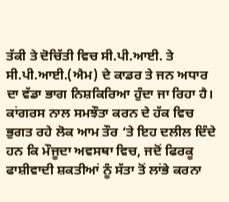ਤੱਕੀ ਤੇ ਦੋਚਿੱਤੀ ਵਿਚ ਸੀ.ਪੀ.ਆਈ. ਤੇ ਸੀ.ਪੀ.ਆਈ.(ਐਮ) ਦੇ ਕਾਡਰ ਤੇ ਜਨ ਅਧਾਰ ਦਾ ਵੱਡਾ ਭਾਗ ਨਿਸ਼ਕਿਰਿਆ ਹੁੰਦਾ ਜਾ ਰਿਹਾ ਹੈ।
ਕਾਂਗਰਸ ਨਾਲ ਸਮਝੌਤਾ ਕਰਨ ਦੇ ਹੱਕ ਵਿਚ ਭੁਗਤ ਰਹੇ ਲੋਕ ਆਮ ਤੌਰ ‘ਤੇ ਇਹ ਦਲੀਲ ਦਿੰਦੇ ਹਨ ਕਿ ਮੌਜੂਦਾ ਅਵਸਥਾ ਵਿਚ, ਜਦੋਂ ਫਿਰਕੂ ਫਾਸ਼ੀਵਾਦੀ ਸ਼ਕਤੀਆਂ ਨੂੰ ਸੱਤਾ ਤੋਂ ਲਾਂਭੇ ਕਰਨਾ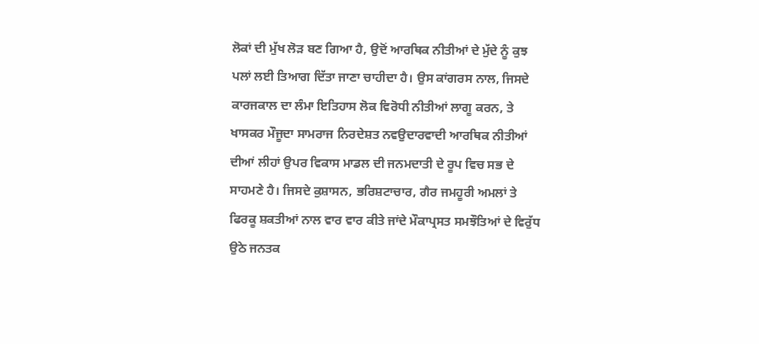ਲੋਕਾਂ ਦੀ ਮੁੱਖ ਲੋੜ ਬਣ ਗਿਆ ਹੈ, ਉਦੋਂ ਆਰਥਿਕ ਨੀਤੀਆਂ ਦੇ ਮੁੱਦੇ ਨੂੰ ਕੁਝ ਪਲਾਂ ਲਈ ਤਿਆਗ ਦਿੱਤਾ ਜਾਣਾ ਚਾਹੀਦਾ ਹੈ। ਉਸ ਕਾਂਗਰਸ ਨਾਲ, ਜਿਸਦੇ ਕਾਰਜਕਾਲ ਦਾ ਲੰਮਾ ਇਤਿਹਾਸ ਲੋਕ ਵਿਰੋਧੀ ਨੀਤੀਆਂ ਲਾਗੂ ਕਰਨ, ਤੇ ਖਾਸਕਰ ਮੌਜੂਦਾ ਸਾਮਰਾਜ ਨਿਰਦੇਸ਼ਤ ਨਵਉਦਾਰਵਾਦੀ ਆਰਥਿਕ ਨੀਤੀਆਂ ਦੀਆਂ ਲੀਹਾਂ ਉਪਰ ਵਿਕਾਸ ਮਾਡਲ ਦੀ ਜਨਮਦਾਤੀ ਦੇ ਰੂਪ ਵਿਚ ਸਭ ਦੇ ਸਾਹਮਣੇ ਹੈ। ਜਿਸਦੇ ਕੁਸ਼ਾਸਨ, ਭਰਿਸ਼ਟਾਚਾਰ, ਗੈਰ ਜਮਹੂਰੀ ਅਮਲਾਂ ਤੇ ਫਿਰਕੂ ਸ਼ਕਤੀਆਂ ਨਾਲ ਵਾਰ ਵਾਰ ਕੀਤੇ ਜਾਂਦੇ ਮੌਕਾਪ੍ਰਸਤ ਸਮਝੌਤਿਆਂ ਦੇ ਵਿਰੁੱਧ ਉਠੇ ਜਨਤਕ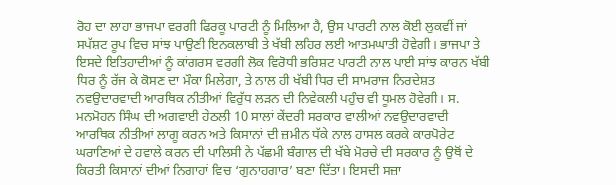ਰੋਹ ਦਾ ਲਾਹਾ ਭਾਜਪਾ ਵਰਗੀ ਫਿਰਕੂ ਪਾਰਟੀ ਨੂੰ ਮਿਲਿਆ ਹੈ, ਉਸ ਪਾਰਟੀ ਨਾਲ ਕੋਈ ਲੁਕਵੀਂ ਜਾਂ ਸਪੱਸ਼ਟ ਰੂਪ ਵਿਚ ਸਾਂਝ ਪਾਉਣੀ ਇਨਕਲਾਬੀ ਤੇ ਖੱਬੀ ਲਹਿਰ ਲਈ ਆਤਮਘਾਤੀ ਹੋਵੇਗੀ। ਭਾਜਪਾ ਤੇ ਇਸਦੇ ਇਤਿਹਾਦੀਆਂ ਨੂੰ ਕਾਂਗਰਸ ਵਰਗੀ ਲੋਕ ਵਿਰੋਧੀ ਭਰਿਸ਼ਟ ਪਾਰਟੀ ਨਾਲ ਪਾਈ ਸਾਂਝ ਕਾਰਨ ਖੱਬੀ ਧਿਰ ਨੂੰ ਰੱਜ ਕੇ ਕੋਸਣ ਦਾ ਮੌਕਾ ਮਿਲੇਗਾ, ਤੇ ਨਾਲ ਹੀ ਖੱਬੀ ਧਿਰ ਦੀ ਸਾਮਰਾਜ ਨਿਰਦੇਸ਼ਤ ਨਵਉਦਾਰਵਾਦੀ ਆਰਥਿਕ ਨੀਤੀਆਂ ਵਿਰੁੱਧ ਲੜਨ ਦੀ ਨਿਵੇਕਲੀ ਪਹੁੰਚ ਵੀ ਧੂਮਲ ਹੋਵੇਗੀ। ਸ. ਮਨਮੋਹਨ ਸਿੰਘ ਦੀ ਅਗਵਾਈ ਹੇਠਲੀ 10 ਸਾਲਾਂ ਕੇਂਦਰੀ ਸਰਕਾਰ ਵਾਲੀਆਂ ਨਵਉਦਾਰਵਾਦੀ ਆਰਥਿਕ ਨੀਤੀਆਂ ਲਾਗੂ ਕਰਨ ਅਤੇ ਕਿਸਾਨਾਂ ਦੀ ਜ਼ਮੀਨ ਧੱਕੇ ਨਾਲ ਹਾਸਲ ਕਰਕੇ ਕਾਰਪੋਰੇਟ ਘਰਾਣਿਆਂ ਦੇ ਹਵਾਲੇ ਕਰਨ ਦੀ ਪਾਲਿਸੀ ਨੇ ਪੱਛਮੀ ਬੰਗਾਲ ਦੀ ਖੱਬੇ ਮੋਰਚੇ ਦੀ ਸਰਕਾਰ ਨੂੰ ਉਥੋਂ ਦੇ ਕਿਰਤੀ ਕਿਸਾਨਾਂ ਦੀਆਂ ਨਿਗਾਹਾਂ ਵਿਚ ‘ਗੁਨਾਹਗਾਰ’ ਬਣਾ ਦਿੱਤਾ। ਇਸਦੀ ਸਜ਼ਾ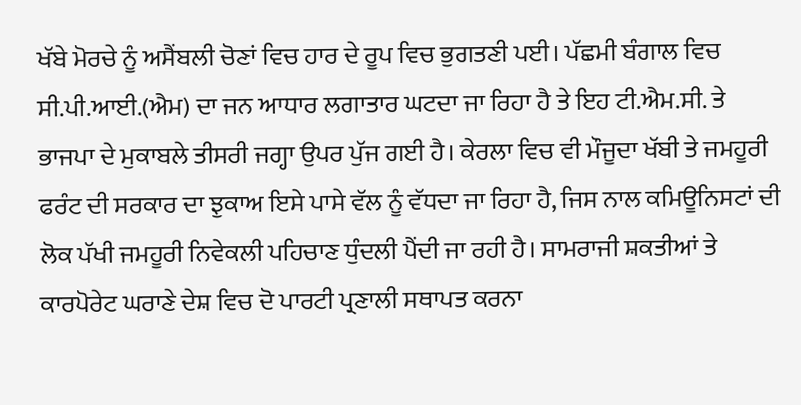ਖੱਬੇ ਮੋਰਚੇ ਨੂੰ ਅਸੈਂਬਲੀ ਚੋਣਾਂ ਵਿਚ ਹਾਰ ਦੇ ਰੂਪ ਵਿਚ ਭੁਗਤਣੀ ਪਈ। ਪੱਛਮੀ ਬੰਗਾਲ ਵਿਚ ਸੀ.ਪੀ.ਆਈ.(ਐਮ) ਦਾ ਜਨ ਆਧਾਰ ਲਗਾਤਾਰ ਘਟਦਾ ਜਾ ਰਿਹਾ ਹੈ ਤੇ ਇਹ ਟੀ.ਐਮ.ਸੀ. ਤੇ ਭਾਜਪਾ ਦੇ ਮੁਕਾਬਲੇ ਤੀਸਰੀ ਜਗ੍ਹਾ ਉਪਰ ਪੁੱਜ ਗਈ ਹੈ। ਕੇਰਲਾ ਵਿਚ ਵੀ ਮੌਜੂਦਾ ਖੱਬੀ ਤੇ ਜਮਹੂਰੀ ਫਰੰਟ ਦੀ ਸਰਕਾਰ ਦਾ ਝੁਕਾਅ ਇਸੇ ਪਾਸੇ ਵੱਲ ਨੂੰ ਵੱਧਦਾ ਜਾ ਰਿਹਾ ਹੈ, ਜਿਸ ਨਾਲ ਕਮਿਊਨਿਸਟਾਂ ਦੀ ਲੋਕ ਪੱਖੀ ਜਮਹੂਰੀ ਨਿਵੇਕਲੀ ਪਹਿਚਾਣ ਧੁੰਦਲੀ ਪੈਂਦੀ ਜਾ ਰਹੀ ਹੈ। ਸਾਮਰਾਜੀ ਸ਼ਕਤੀਆਂ ਤੇ ਕਾਰਪੋਰੇਟ ਘਰਾਣੇ ਦੇਸ਼ ਵਿਚ ਦੋ ਪਾਰਟੀ ਪ੍ਰਣਾਲੀ ਸਥਾਪਤ ਕਰਨਾ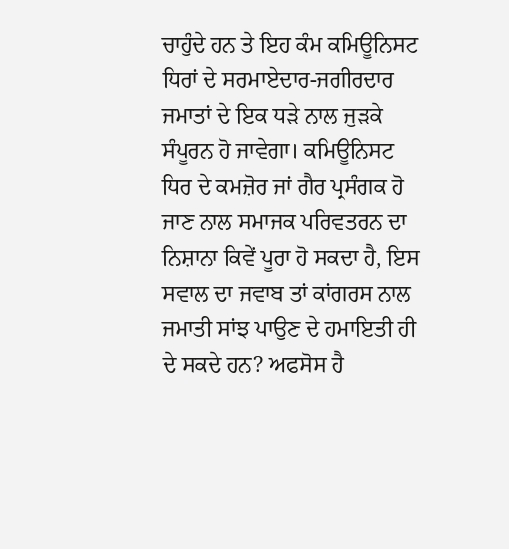ਚਾਹੁੰਦੇ ਹਨ ਤੇ ਇਹ ਕੰਮ ਕਮਿਊਨਿਸਟ ਧਿਰਾਂ ਦੇ ਸਰਮਾਏਦਾਰ-ਜਗੀਰਦਾਰ ਜਮਾਤਾਂ ਦੇ ਇਕ ਧੜੇ ਨਾਲ ਜੁੜਕੇ ਸੰਪੂਰਨ ਹੋ ਜਾਵੇਗਾ। ਕਮਿਊਨਿਸਟ ਧਿਰ ਦੇ ਕਮਜ਼ੋਰ ਜਾਂ ਗੈਰ ਪ੍ਰਸੰਗਕ ਹੋ ਜਾਣ ਨਾਲ ਸਮਾਜਕ ਪਰਿਵਤਰਨ ਦਾ ਨਿਸ਼ਾਨਾ ਕਿਵੇਂ ਪੂਰਾ ਹੋ ਸਕਦਾ ਹੈ, ਇਸ ਸਵਾਲ ਦਾ ਜਵਾਬ ਤਾਂ ਕਾਂਗਰਸ ਨਾਲ ਜਮਾਤੀ ਸਾਂਝ ਪਾਉਣ ਦੇ ਹਮਾਇਤੀ ਹੀ ਦੇ ਸਕਦੇ ਹਨ? ਅਫਸੋਸ ਹੈ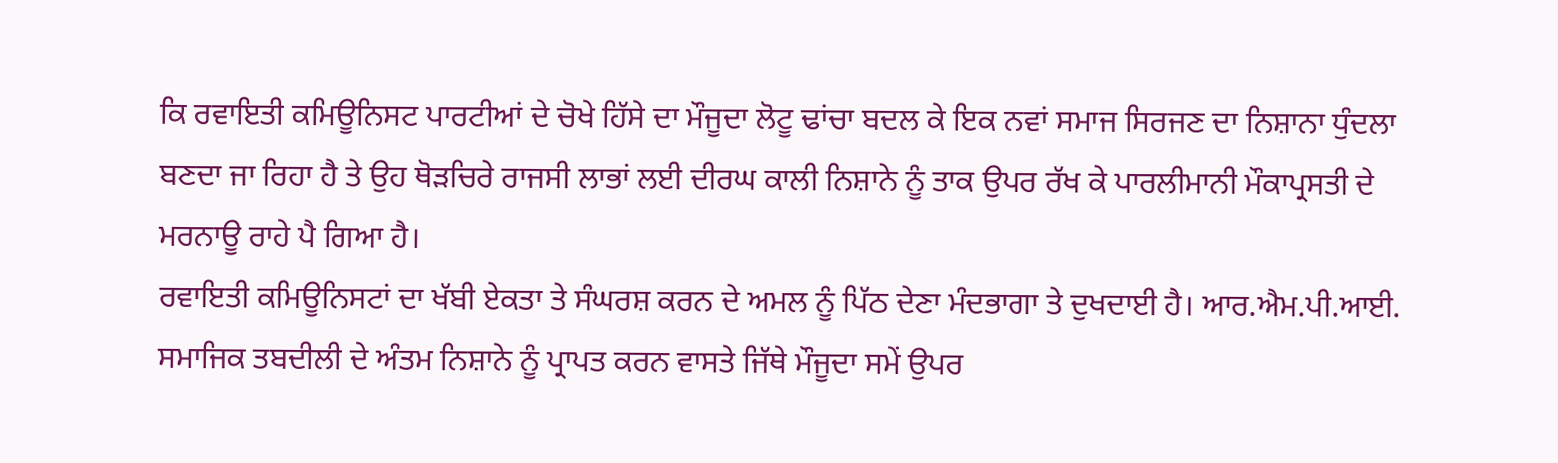ਕਿ ਰਵਾਇਤੀ ਕਮਿਊਨਿਸਟ ਪਾਰਟੀਆਂ ਦੇ ਚੋਖੇ ਹਿੱਸੇ ਦਾ ਮੌਜੂਦਾ ਲੋਟੂ ਢਾਂਚਾ ਬਦਲ ਕੇ ਇਕ ਨਵਾਂ ਸਮਾਜ ਸਿਰਜਣ ਦਾ ਨਿਸ਼ਾਨਾ ਧੁੰਦਲਾ ਬਣਦਾ ਜਾ ਰਿਹਾ ਹੈ ਤੇ ਉਹ ਥੋੜਚਿਰੇ ਰਾਜਸੀ ਲਾਭਾਂ ਲਈ ਦੀਰਘ ਕਾਲੀ ਨਿਸ਼ਾਨੇ ਨੂੰ ਤਾਕ ਉਪਰ ਰੱਖ ਕੇ ਪਾਰਲੀਮਾਨੀ ਮੌਕਾਪ੍ਰਸਤੀ ਦੇ ਮਰਨਾਊ ਰਾਹੇ ਪੈ ਗਿਆ ਹੈ।
ਰਵਾਇਤੀ ਕਮਿਊਨਿਸਟਾਂ ਦਾ ਖੱਬੀ ਏਕਤਾ ਤੇ ਸੰਘਰਸ਼ ਕਰਨ ਦੇ ਅਮਲ ਨੂੰ ਪਿੱਠ ਦੇਣਾ ਮੰਦਭਾਗਾ ਤੇ ਦੁਖਦਾਈ ਹੈ। ਆਰ.ਐਮ.ਪੀ.ਆਈ. ਸਮਾਜਿਕ ਤਬਦੀਲੀ ਦੇ ਅੰਤਮ ਨਿਸ਼ਾਨੇ ਨੂੰ ਪ੍ਰਾਪਤ ਕਰਨ ਵਾਸਤੇ ਜਿੱਥੇ ਮੌਜੂਦਾ ਸਮੇਂ ਉਪਰ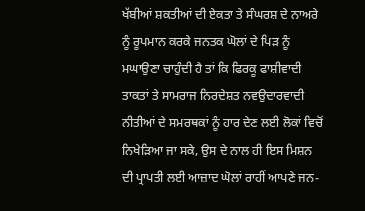ਖੱਬੀਆਂ ਸ਼ਕਤੀਆਂ ਦੀ ਏਕਤਾ ਤੇ ਸੰਘਰਸ਼ ਦੇ ਨਾਅਰੇ ਨੂੰ ਰੂਪਮਾਨ ਕਰਕੇ ਜਨਤਕ ਘੋਲਾਂ ਦੇ ਪਿੜ ਨੂੰ ਮਘਾਉਣਾ ਚਾਹੁੰਦੀ ਹੈ ਤਾਂ ਕਿ ਫਿਰਕੂ ਫਾਸ਼ੀਵਾਦੀ ਤਾਕਤਾਂ ਤੇ ਸਾਮਰਾਜ ਨਿਰਦੇਸ਼ਤ ਨਵਉਦਾਰਵਾਦੀ ਨੀਤੀਆਂ ਦੇ ਸਮਰਥਕਾਂ ਨੂੰ ਹਾਰ ਦੇਣ ਲਈ ਲੋਕਾਂ ਵਿਚੋਂ ਨਿਖੇੜਿਆ ਜਾ ਸਕੇ, ਉਸ ਦੇ ਨਾਲ ਹੀ ਇਸ ਮਿਸ਼ਨ ਦੀ ਪ੍ਰਾਪਤੀ ਲਈ ਆਜ਼ਾਦ ਘੋਲਾਂ ਰਾਹੀਂ ਆਪਣੇ ਜਨ-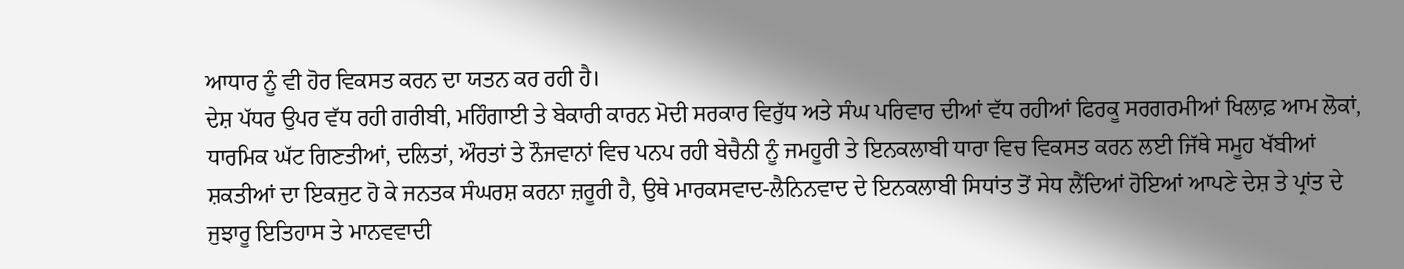ਆਧਾਰ ਨੂੰ ਵੀ ਹੋਰ ਵਿਕਸਤ ਕਰਨ ਦਾ ਯਤਨ ਕਰ ਰਹੀ ਹੈ।
ਦੇਸ਼ ਪੱਧਰ ਉਪਰ ਵੱਧ ਰਹੀ ਗਰੀਬੀ, ਮਹਿੰਗਾਈ ਤੇ ਬੇਕਾਰੀ ਕਾਰਨ ਮੋਦੀ ਸਰਕਾਰ ਵਿਰੁੱਧ ਅਤੇ ਸੰਘ ਪਰਿਵਾਰ ਦੀਆਂ ਵੱਧ ਰਹੀਆਂ ਫਿਰਕੂ ਸਰਗਰਮੀਆਂ ਖਿਲਾਫ਼ ਆਮ ਲੋਕਾਂ, ਧਾਰਮਿਕ ਘੱਟ ਗਿਣਤੀਆਂ, ਦਲਿਤਾਂ, ਔਰਤਾਂ ਤੇ ਨੌਜਵਾਨਾਂ ਵਿਚ ਪਨਪ ਰਹੀ ਬੇਚੈਨੀ ਨੂੰ ਜਮਹੂਰੀ ਤੇ ਇਨਕਲਾਬੀ ਧਾਰਾ ਵਿਚ ਵਿਕਸਤ ਕਰਨ ਲਈ ਜਿੱਥੇ ਸਮੂਹ ਖੱਬੀਆਂ ਸ਼ਕਤੀਆਂ ਦਾ ਇਕਜੁਟ ਹੋ ਕੇ ਜਨਤਕ ਸੰਘਰਸ਼ ਕਰਨਾ ਜ਼ਰੂਰੀ ਹੈ, ਉਥੇ ਮਾਰਕਸਵਾਦ-ਲੈਨਿਨਵਾਦ ਦੇ ਇਨਕਲਾਬੀ ਸਿਧਾਂਤ ਤੋਂ ਸੇਧ ਲੈਂਦਿਆਂ ਹੋਇਆਂ ਆਪਣੇ ਦੇਸ਼ ਤੇ ਪ੍ਰਾਂਤ ਦੇ ਜੁਝਾਰੂ ਇਤਿਹਾਸ ਤੇ ਮਾਨਵਵਾਦੀ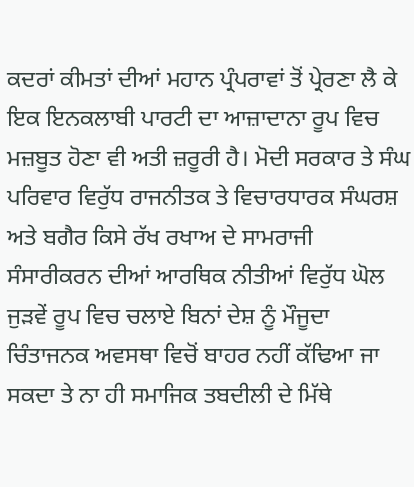ਕਦਰਾਂ ਕੀਮਤਾਂ ਦੀਆਂ ਮਹਾਨ ਪ੍ਰੰਪਰਾਵਾਂ ਤੋਂ ਪ੍ਰੇਰਣਾ ਲੈ ਕੇ ਇਕ ਇਨਕਲਾਬੀ ਪਾਰਟੀ ਦਾ ਆਜ਼ਾਦਾਨਾ ਰੂਪ ਵਿਚ ਮਜ਼ਬੂਤ ਹੋਣਾ ਵੀ ਅਤੀ ਜ਼ਰੂਰੀ ਹੈ। ਮੋਦੀ ਸਰਕਾਰ ਤੇ ਸੰਘ ਪਰਿਵਾਰ ਵਿਰੁੱਧ ਰਾਜਨੀਤਕ ਤੇ ਵਿਚਾਰਧਾਰਕ ਸੰਘਰਸ਼ ਅਤੇ ਬਗੈਰ ਕਿਸੇ ਰੱਖ ਰਖਾਅ ਦੇ ਸਾਮਰਾਜੀ ਸੰਸਾਰੀਕਰਨ ਦੀਆਂ ਆਰਥਿਕ ਨੀਤੀਆਂ ਵਿਰੁੱਧ ਘੋਲ ਜੁੜਵੇਂ ਰੂਪ ਵਿਚ ਚਲਾਏ ਬਿਨਾਂ ਦੇਸ਼ ਨੂੰ ਮੌਜੂਦਾ ਚਿੰਤਾਜਨਕ ਅਵਸਥਾ ਵਿਚੋਂ ਬਾਹਰ ਨਹੀਂ ਕੱਢਿਆ ਜਾ ਸਕਦਾ ਤੇ ਨਾ ਹੀ ਸਮਾਜਿਕ ਤਬਦੀਲੀ ਦੇ ਮਿੱਥੇ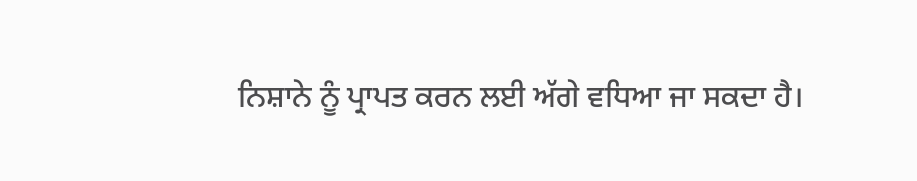ਨਿਸ਼ਾਨੇ ਨੂੰ ਪ੍ਰਾਪਤ ਕਰਨ ਲਈ ਅੱਗੇ ਵਧਿਆ ਜਾ ਸਕਦਾ ਹੈ।